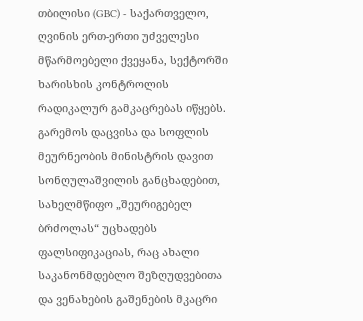თბილისი (GBC) - საქართველო, ღვინის ერთ-ერთი უძველესი მწარმოებელი ქვეყანა, სექტორში ხარისხის კონტროლის რადიკალურ გამკაცრებას იწყებს. გარემოს დაცვისა და სოფლის მეურნეობის მინისტრის დავით სონღულაშვილის განცხადებით, სახელმწიფო „შეურიგებელ ბრძოლას“ უცხადებს ფალსიფიკაციას, რაც ახალი საკანონმდებლო შეზღუდვებითა და ვენახების გაშენების მკაცრი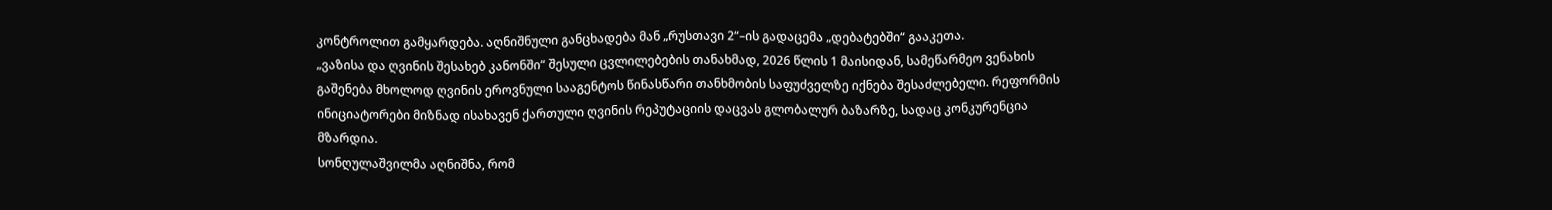კონტროლით გამყარდება. აღნიშნული განცხადება მან „რუსთავი 2“–ის გადაცემა „დებატებში“ გააკეთა.
„ვაზისა და ღვინის შესახებ კანონში“ შესული ცვლილებების თანახმად, 2026 წლის 1 მაისიდან, სამეწარმეო ვენახის გაშენება მხოლოდ ღვინის ეროვნული სააგენტოს წინასწარი თანხმობის საფუძველზე იქნება შესაძლებელი. რეფორმის ინიციატორები მიზნად ისახავენ ქართული ღვინის რეპუტაციის დაცვას გლობალურ ბაზარზე, სადაც კონკურენცია მზარდია.
სონღულაშვილმა აღნიშნა, რომ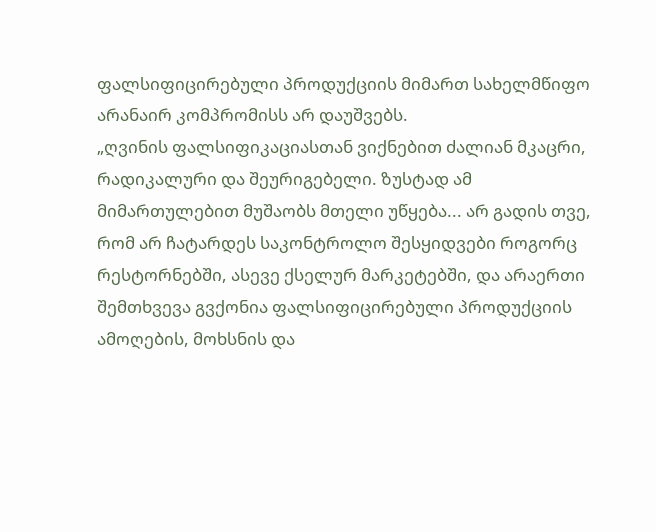ფალსიფიცირებული პროდუქციის მიმართ სახელმწიფო არანაირ კომპრომისს არ დაუშვებს.
„ღვინის ფალსიფიკაციასთან ვიქნებით ძალიან მკაცრი, რადიკალური და შეურიგებელი. ზუსტად ამ მიმართულებით მუშაობს მთელი უწყება... არ გადის თვე, რომ არ ჩატარდეს საკონტროლო შესყიდვები როგორც რესტორნებში, ასევე ქსელურ მარკეტებში, და არაერთი შემთხვევა გვქონია ფალსიფიცირებული პროდუქციის ამოღების, მოხსნის და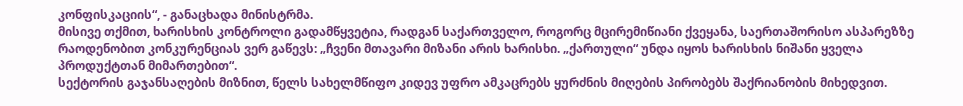კონფისკაციის“, - განაცხადა მინისტრმა.
მისივე თქმით, ხარისხის კონტროლი გადამწყვეტია, რადგან საქართველო, როგორც მცირემიწიანი ქვეყანა, საერთაშორისო ასპარეზზე რაოდენობით კონკურენციას ვერ გაწევს: „ჩვენი მთავარი მიზანი არის ხარისხი. „ქართული“ უნდა იყოს ხარისხის ნიშანი ყველა პროდუქტთან მიმართებით“.
სექტორის გაჯანსაღების მიზნით, წელს სახელმწიფო კიდევ უფრო ამკაცრებს ყურძნის მიღების პირობებს შაქრიანობის მიხედვით.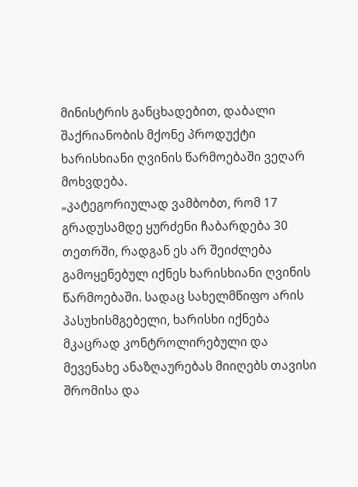მინისტრის განცხადებით, დაბალი შაქრიანობის მქონე პროდუქტი ხარისხიანი ღვინის წარმოებაში ვეღარ მოხვდება.
„კატეგორიულად ვამბობთ, რომ 17 გრადუსამდე ყურძენი ჩაბარდება 30 თეთრში, რადგან ეს არ შეიძლება გამოყენებულ იქნეს ხარისხიანი ღვინის წარმოებაში. სადაც სახელმწიფო არის პასუხისმგებელი, ხარისხი იქნება მკაცრად კონტროლირებული და მევენახე ანაზღაურებას მიიღებს თავისი შრომისა და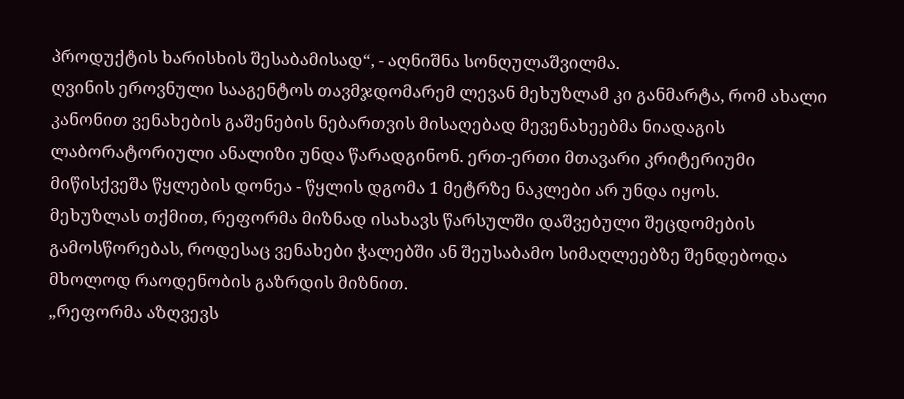პროდუქტის ხარისხის შესაბამისად“, - აღნიშნა სონღულაშვილმა.
ღვინის ეროვნული სააგენტოს თავმჯდომარემ ლევან მეხუზლამ კი განმარტა, რომ ახალი კანონით ვენახების გაშენების ნებართვის მისაღებად მევენახეებმა ნიადაგის ლაბორატორიული ანალიზი უნდა წარადგინონ. ერთ-ერთი მთავარი კრიტერიუმი მიწისქვეშა წყლების დონეა - წყლის დგომა 1 მეტრზე ნაკლები არ უნდა იყოს.
მეხუზლას თქმით, რეფორმა მიზნად ისახავს წარსულში დაშვებული შეცდომების გამოსწორებას, როდესაც ვენახები ჭალებში ან შეუსაბამო სიმაღლეებზე შენდებოდა მხოლოდ რაოდენობის გაზრდის მიზნით.
„რეფორმა აზღვევს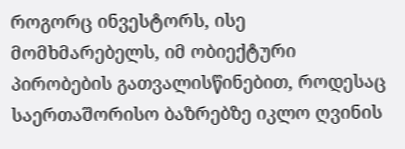როგორც ინვესტორს, ისე მომხმარებელს, იმ ობიექტური პირობების გათვალისწინებით, როდესაც საერთაშორისო ბაზრებზე იკლო ღვინის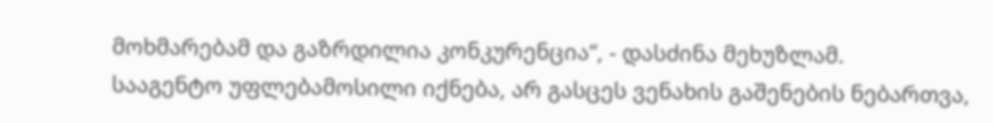მოხმარებამ და გაზრდილია კონკურენცია“, - დასძინა მეხუზლამ.
სააგენტო უფლებამოსილი იქნება, არ გასცეს ვენახის გაშენების ნებართვა,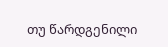თუ წარდგენილი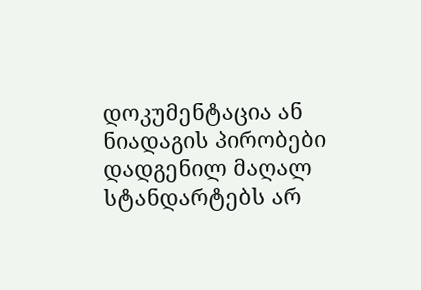დოკუმენტაცია ან ნიადაგის პირობები დადგენილ მაღალ სტანდარტებს არ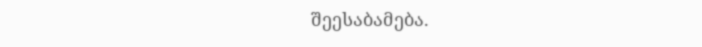შეესაბამება.